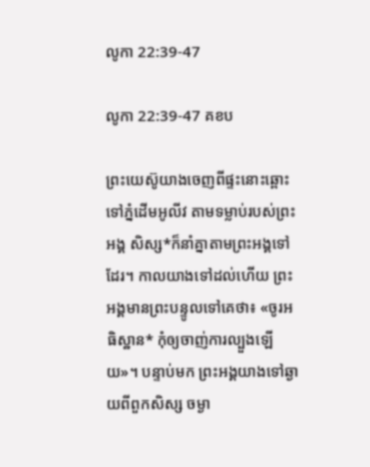លូកា 22:39-47

លូកា 22:39-47 គខប

ព្រះ‌យេស៊ូយាងចេញពីផ្ទះនោះឆ្ពោះទៅភ្នំដើមអូលីវ តាមទម្លាប់របស់ព្រះអង្គ សិស្ស*ក៏នាំគ្នាតាមព្រះអង្គទៅដែរ។ កាលយាងទៅដល់ហើយ ព្រះអង្គមានព្រះ‌បន្ទូលទៅគេថា៖ «ចូរអធិស្ឋាន* កុំឲ្យចាញ់ការល្បួងឡើយ»។ បន្ទាប់មក ព្រះអង្គយាងទៅឆ្ងាយពីពួកសិស្ស ចម្ងា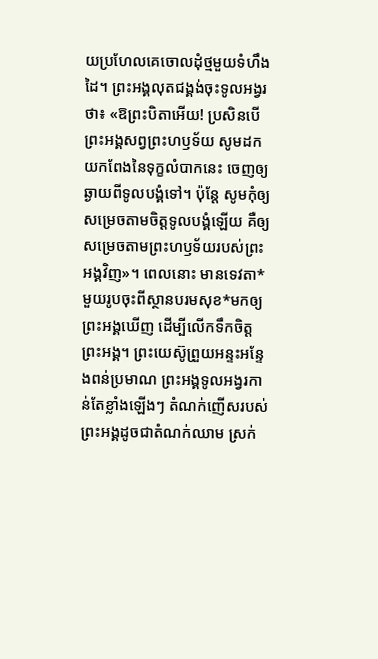យប្រហែលគេចោលដុំថ្មមួយទំហឹងដៃ។ ព្រះអង្គលុតជង្គង់ចុះទូល‌អង្វរថា៖ «ឱព្រះ‌បិតាអើយ! ប្រសិនបើព្រះអង្គសព្វព្រះ‌ហឫទ័យ សូមដកយកពែងនៃទុក្ខលំបាកនេះ ចេញឲ្យឆ្ងាយពីទូលបង្គំទៅ។ ប៉ុន្តែ សូមកុំឲ្យសម្រេចតាមចិត្តទូលបង្គំឡើយ គឺឲ្យសម្រេចតាមព្រះ‌ហឫទ័យរបស់ព្រះអង្គវិញ»។ ពេលនោះ មានទេវតា*មួយរូបចុះពីស្ថានបរម‌សុខ*មកឲ្យព្រះអង្គឃើញ ដើម្បីលើកទឹកចិត្តព្រះអង្គ។ ព្រះ‌យេស៊ូព្រួយអន្ទះ‌អន្ទែងពន់ប្រមាណ ព្រះអង្គទូល‌អង្វរកាន់តែខ្លាំងឡើងៗ តំណក់ញើសរបស់ព្រះអង្គដូចជាតំណក់ឈាម ស្រក់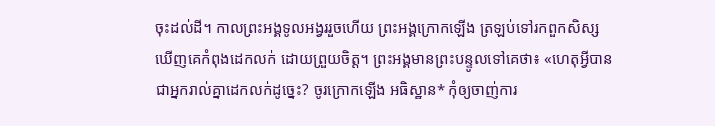ចុះដល់ដី។ កាលព្រះអង្គទូល‌អង្វររួចហើយ ព្រះអង្គក្រោកឡើង ត្រឡប់ទៅរកពួកសិស្ស ឃើញគេកំពុងដេកលក់ ដោយព្រួយចិត្ត។ ព្រះអង្គមានព្រះ‌បន្ទូលទៅគេថា៖ «ហេតុអ្វីបានជាអ្នករាល់គ្នាដេកលក់ដូច្នេះ? ចូរក្រោកឡើង អធិស្ឋាន* កុំឲ្យចាញ់ការ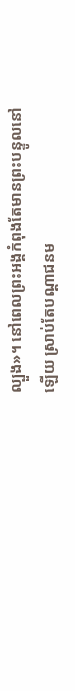ល្បួង»។ នៅពេលព្រះអង្គកំពុងតែមានព្រះ‌បន្ទូលនៅឡើយ ស្រាប់តែបណ្ដា‌ជនម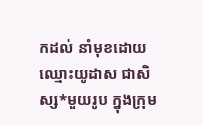កដល់ នាំមុខដោយឈ្មោះយូដាស ជាសិស្ស*មួយរូប ក្នុងក្រុម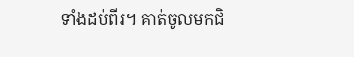ទាំងដប់‌ពីរ។ គាត់ចូលមកជិ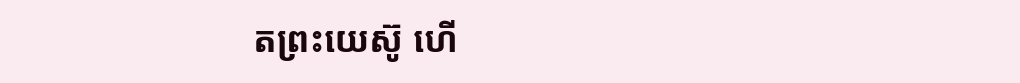តព្រះ‌យេស៊ូ ហើ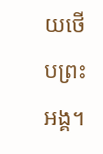យថើបព្រះអង្គ។